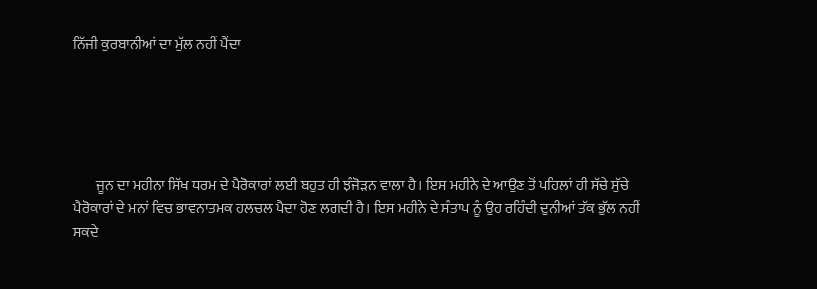ਨਿੱਜੀ ਕੁਰਬਾਨੀਆਂ ਦਾ ਮੁੱਲ ਨਹੀਂ ਪੈਂਦਾ





        ਜੂਨ ਦਾ ਮਹੀਨਾ ਸਿੱਖ ਧਰਮ ਦੇ ਪੈਰੋਕਾਰਾਂ ਲਈ ਬਹੁਤ ਹੀ ਝੰਜੋੜਨ ਵਾਲਾ ਹੈ। ਇਸ ਮਹੀਨੇ ਦੇ ਆਉਣ ਤੋਂ ਪਹਿਲਾਂ ਹੀ ਸੱਚੇ ਸੁੱਚੇ ਪੈਰੋਕਾਰਾਂ ਦੇ ਮਨਾਂ ਵਿਚ ਭਾਵਨਾਤਮਕ ਹਲਚਲ ਪੈਦਾ ਹੋਣ ਲਗਦੀ ਹੈ। ਇਸ ਮਹੀਨੇ ਦੇ ਸੰਤਾਪ ਨੂੰ ਉਹ ਰਹਿੰਦੀ ਦੁਨੀਆਂ ਤੱਕ ਭੁੱਲ ਨਹੀਂ ਸਕਦੇ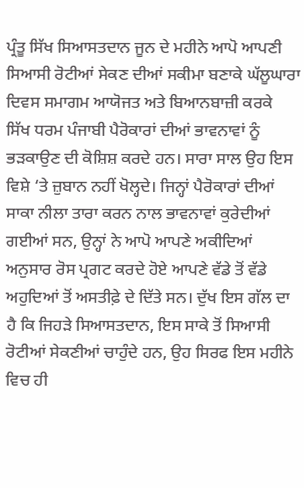ਪ੍ਰੰਤੂ ਸਿੱਖ ਸਿਆਸਤਦਾਨ ਜੂਨ ਦੇ ਮਹੀਨੇ ਆਪੋ ਆਪਣੀ ਸਿਆਸੀ ਰੋਟੀਆਂ ਸੇਕਣ ਦੀਆਂ ਸਕੀਮਾ ਬਣਾਕੇ ਘੱਲੂਘਾਰਾ ਦਿਵਸ ਸਮਾਗਮ ਆਯੋਜਤ ਅਤੇ ਬਿਆਨਬਾਜ਼ੀ ਕਰਕੇ ਸਿੱਖ ਧਰਮ ਪੰਜਾਬੀ ਪੈਰੋਕਾਰਾਂ ਦੀਆਂ ਭਾਵਨਾਵਾਂ ਨੂੰ ਭੜਕਾਉਣ ਦੀ ਕੋਸ਼ਿਸ਼ ਕਰਦੇ ਹਨ। ਸਾਰਾ ਸਾਲ ਉਹ ਇਸ ਵਿਸ਼ੇ ‘ਤੇ ਜ਼ੁਬਾਨ ਨਹੀਂ ਖੋਲ੍ਹਦੇ। ਜਿਨ੍ਹਾਂ ਪੈਰੋਕਾਰਾਂ ਦੀਆਂ ਸਾਕਾ ਨੀਲਾ ਤਾਰਾ ਕਰਨ ਨਾਲ ਭਾਵਨਾਵਾਂ ਕੁਰੇਦੀਆਂ ਗਈਆਂ ਸਨ, ਉਨ੍ਹਾਂ ਨੇ ਆਪੋ ਆਪਣੇ ਅਕੀਦਿਆਂ ਅਨੁਸਾਰ ਰੋਸ ਪ੍ਰਗਟ ਕਰਦੇ ਹੋਏ ਆਪਣੇ ਵੱਡੇ ਤੋਂ ਵੱਡੇ ਅਹੁਦਿਆਂ ਤੋਂ ਅਸਤੀਫ਼ੇ ਦੇ ਦਿੱਤੇ ਸਨ। ਦੁੱਖ ਇਸ ਗੱਲ ਦਾ ਹੈ ਕਿ ਜਿਹੜੇ ਸਿਆਸਤਦਾਨ, ਇਸ ਸਾਕੇ ਤੋਂ ਸਿਆਸੀ ਰੋਟੀਆਂ ਸੇਕਣੀਆਂ ਚਾਹੁੰਦੇ ਹਨ, ਉਹ ਸਿਰਫ ਇਸ ਮਹੀਨੇ ਵਿਚ ਹੀ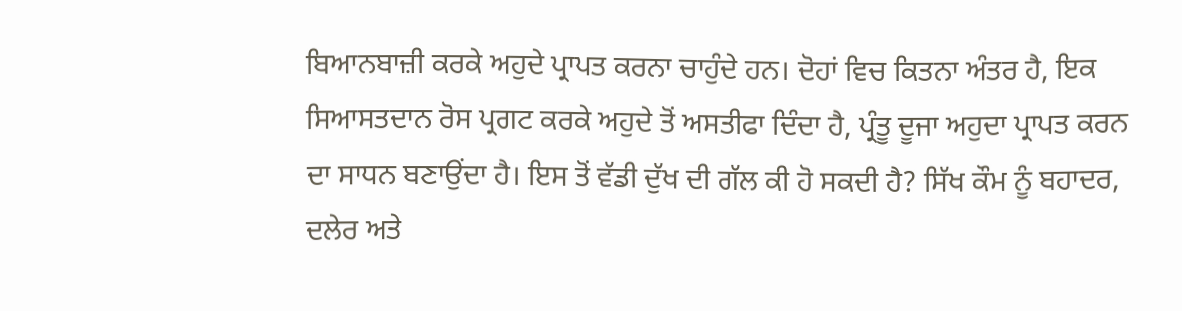ਬਿਆਨਬਾਜ਼ੀ ਕਰਕੇ ਅਹੁਦੇ ਪ੍ਰਾਪਤ ਕਰਨਾ ਚਾਹੁੰਦੇ ਹਨ। ਦੋਹਾਂ ਵਿਚ ਕਿਤਨਾ ਅੰਤਰ ਹੈ, ਇਕ ਸਿਆਸਤਦਾਨ ਰੋਸ ਪ੍ਰਗਟ ਕਰਕੇ ਅਹੁਦੇ ਤੋਂ ਅਸਤੀਫਾ ਦਿੰਦਾ ਹੈ, ਪ੍ਰੰਤੂ ਦੂਜਾ ਅਹੁਦਾ ਪ੍ਰਾਪਤ ਕਰਨ ਦਾ ਸਾਧਨ ਬਣਾਉਂਦਾ ਹੈ। ਇਸ ਤੋਂ ਵੱਡੀ ਦੁੱਖ ਦੀ ਗੱਲ ਕੀ ਹੋ ਸਕਦੀ ਹੈ? ਸਿੱਖ ਕੌਮ ਨੂੰ ਬਹਾਦਰ, ਦਲੇਰ ਅਤੇ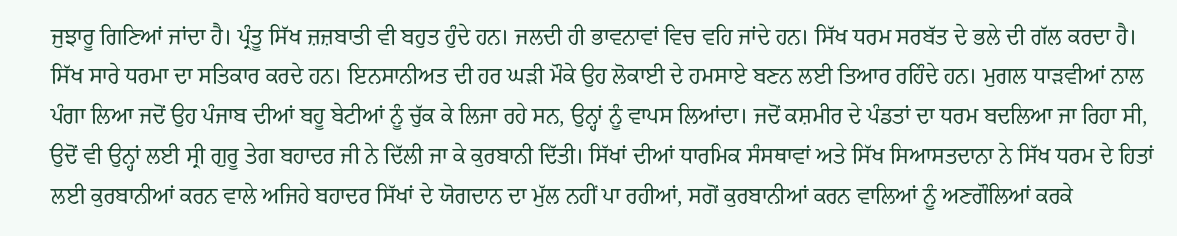ਜੁਝਾਰੂ ਗਿਣਿਆਂ ਜਾਂਦਾ ਹੈ। ਪ੍ਰੰਤੂ ਸਿੱਖ ਜ਼ਜ਼ਬਾਤੀ ਵੀ ਬਹੁਤ ਹੁੰਦੇ ਹਨ। ਜਲਦੀ ਹੀ ਭਾਵਨਾਵਾਂ ਵਿਚ ਵਹਿ ਜਾਂਦੇ ਹਨ। ਸਿੱਖ ਧਰਮ ਸਰਬੱਤ ਦੇ ਭਲੇ ਦੀ ਗੱਲ ਕਰਦਾ ਹੈ। ਸਿੱਖ ਸਾਰੇ ਧਰਮਾ ਦਾ ਸਤਿਕਾਰ ਕਰਦੇ ਹਨ। ਇਨਸਾਨੀਅਤ ਦੀ ਹਰ ਘੜੀ ਮੌਕੇ ਉਹ ਲੋਕਾਈ ਦੇ ਹਮਸਾਏ ਬਣਨ ਲਈ ਤਿਆਰ ਰਹਿੰਦੇ ਹਨ। ਮੁਗਲ ਧਾੜਵੀਆਂ ਨਾਲ ਪੰਗਾ ਲਿਆ ਜਦੋਂ ਉਹ ਪੰਜਾਬ ਦੀਆਂ ਬਹੂ ਬੇਟੀਆਂ ਨੂੰ ਚੁੱਕ ਕੇ ਲਿਜਾ ਰਹੇ ਸਨ, ਉਨ੍ਹਾਂ ਨੂੰ ਵਾਪਸ ਲਿਆਂਦਾ। ਜਦੋਂ ਕਸ਼ਮੀਰ ਦੇ ਪੰਡਤਾਂ ਦਾ ਧਰਮ ਬਦਲਿਆ ਜਾ ਰਿਹਾ ਸੀ, ਉਦੋਂ ਵੀ ਉਨ੍ਹਾਂ ਲਈ ਸ੍ਰੀ ਗੁਰੂ ਤੇਗ ਬਹਾਦਰ ਜੀ ਨੇ ਦਿੱਲੀ ਜਾ ਕੇ ਕੁਰਬਾਨੀ ਦਿੱਤੀ। ਸਿੱਖਾਂ ਦੀਆਂ ਧਾਰਮਿਕ ਸੰਸਥਾਵਾਂ ਅਤੇ ਸਿੱਖ ਸਿਆਸਤਦਾਨਾ ਨੇ ਸਿੱਖ ਧਰਮ ਦੇ ਹਿਤਾਂ ਲਈ ਕੁਰਬਾਨੀਆਂ ਕਰਨ ਵਾਲੇ ਅਜਿਹੇ ਬਹਾਦਰ ਸਿੱਖਾਂ ਦੇ ਯੋਗਦਾਨ ਦਾ ਮੁੱਲ ਨਹੀਂ ਪਾ ਰਹੀਆਂ, ਸਗੋਂ ਕੁਰਬਾਨੀਆਂ ਕਰਨ ਵਾਲਿਆਂ ਨੂੰ ਅਣਗੌਲਿਆਂ ਕਰਕੇ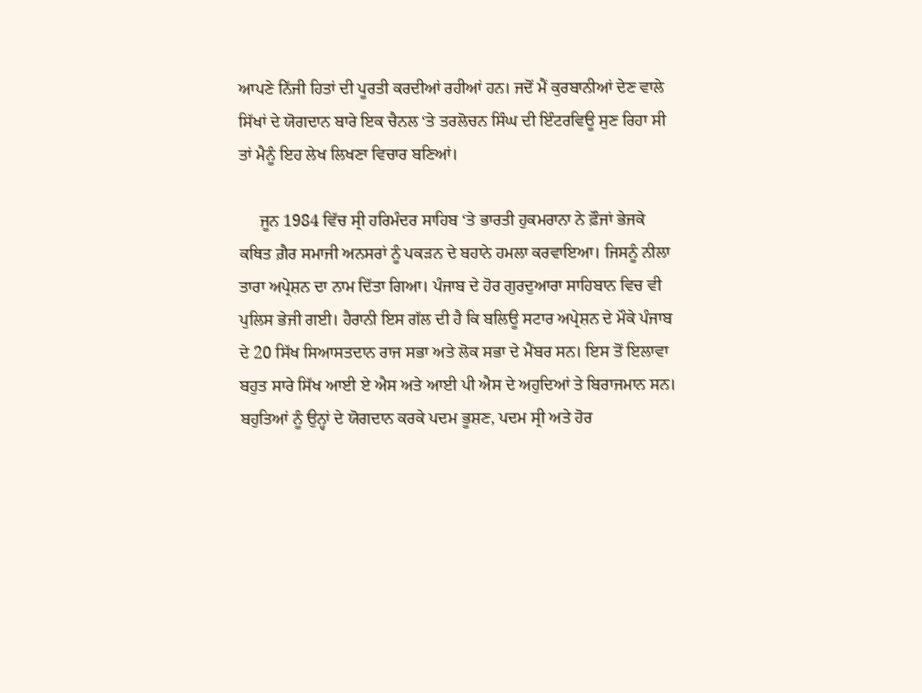ਆਪਣੇ ਨਿੱਜੀ ਹਿਤਾਂ ਦੀ ਪੂਰਤੀ ਕਰਦੀਆਂ ਰਹੀਆਂ ਹਨ। ਜਦੋਂ ਮੈਂ ਕੁਰਬਾਨੀਆਂ ਦੇਣ ਵਾਲੇ ਸਿੱਖਾਂ ਦੇ ਯੋਗਦਾਨ ਬਾਰੇ ਇਕ ਚੈਨਲ ‘ਤੇ ਤਰਲੋਚਨ ਸਿੰਘ ਦੀ ਇੰਟਰਵਿਊ ਸੁਣ ਰਿਹਾ ਸੀ ਤਾਂ ਮੈਨੂੰ ਇਹ ਲੇਖ ਲਿਖਣਾ ਵਿਚਾਰ ਬਣਿਆਂ।

     ਜੂਨ 1984 ਵਿੱਚ ਸ੍ਰੀ ਹਰਿਮੰਦਰ ਸਾਹਿਬ ‘ਤੇ ਭਾਰਤੀ ਹੁਕਮਰਾਨਾ ਨੇ ਫ਼ੌਜਾਂ ਭੇਜਕੇ ਕਥਿਤ ਗ਼ੈਰ ਸਮਾਜੀ ਅਨਸਰਾਂ ਨੂੰ ਪਕੜਨ ਦੇ ਬਹਾਨੇ ਹਮਲਾ ਕਰਵਾਇਆ। ਜਿਸਨੂੰ ਨੀਲਾ ਤਾਰਾ ਅਪ੍ਰੇਸ਼ਨ ਦਾ ਨਾਮ ਦਿੱਤਾ ਗਿਆ। ਪੰਜਾਬ ਦੇ ਹੋਰ ਗੁਰਦੁਆਰਾ ਸਾਹਿਬਾਨ ਵਿਚ ਵੀ ਪੁਲਿਸ ਭੇਜੀ ਗਈ। ਹੈਰਾਨੀ ਇਸ ਗੱਲ ਦੀ ਹੈ ਕਿ ਬਲਿਊ ਸਟਾਰ ਅਪ੍ਰੇਸ਼ਨ ਦੇ ਮੌਕੇ ਪੰਜਾਬ ਦੇ 20 ਸਿੱਖ ਸਿਆਸਤਦਾਨ ਰਾਜ ਸਭਾ ਅਤੇ ਲੋਕ ਸਭਾ ਦੇ ਮੈਂਬਰ ਸਨ। ਇਸ ਤੋਂ ਇਲਾਵਾ ਬਹੁਤ ਸਾਰੇ ਸਿੱਖ ਆਈ ਏ ਐਸ ਅਤੇ ਆਈ ਪੀ ਐਸ ਦੇ ਅਹੁਦਿਆਂ ਤੇ ਬਿਰਾਜਮਾਨ ਸਨ। ਬਹੁਤਿਆਂ ਨੂੰ ਉਨ੍ਹਾਂ ਦੇ ਯੋਗਦਾਨ ਕਰਕੇ ਪਦਮ ਭੂਸ਼ਣ, ਪਦਮ ਸ੍ਰੀ ਅਤੇ ਹੋਰ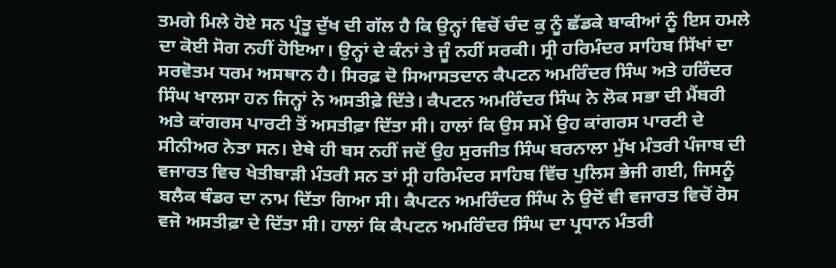ਤਮਗੇ ਮਿਲੇ ਹੋਏ ਸਨ ਪ੍ਰੰਤੂ ਦੁੱਖ ਦੀ ਗੱਲ ਹੈ ਕਿ ਉਨ੍ਹਾਂ ਵਿਚੋਂ ਚੰਦ ਕੁ ਨੂੰ ਛੱਡਕੇ ਬਾਕੀਆਂ ਨੂੰ ਇਸ ਹਮਲੇ ਦਾ ਕੋਈ ਸੋਗ ਨਹੀਂ ਹੋਇਆ। ਉਨ੍ਹਾਂ ਦੇ ਕੰਨਾਂ ਤੇ ਜੂੰ ਨਹੀਂ ਸਰਕੀ। ਸ੍ਰੀ ਹਰਿਮੰਦਰ ਸਾਹਿਬ ਸਿੱਖਾਂ ਦਾ ਸਰਵੋਤਮ ਧਰਮ ਅਸਥਾਨ ਹੈ। ਸਿਰਫ਼ ਦੋ ਸਿਆਸਤਦਾਨ ਕੈਪਟਨ ਅਮਰਿੰਦਰ ਸਿੰਘ ਅਤੇ ਹਰਿੰਦਰ ਸਿੰਘ ਖਾਲਸਾ ਹਨ ਜਿਨ੍ਹਾਂ ਨੇ ਅਸਤੀਫ਼ੇ ਦਿੱਤੇ। ਕੈਪਟਨ ਅਮਰਿੰਦਰ ਸਿੰਘ ਨੇ ਲੋਕ ਸਭਾ ਦੀ ਮੈਂਬਰੀ ਅਤੇ ਕਾਂਗਰਸ ਪਾਰਟੀ ਤੋਂ ਅਸਤੀਫ਼ਾ ਦਿੱਤਾ ਸੀ। ਹਾਲਾਂ ਕਿ ਉਸ ਸਮੇਂ ਉਹ ਕਾਂਗਰਸ ਪਾਰਟੀ ਦੇ ਸੀਨੀਅਰ ਨੇਤਾ ਸਨ। ਏਥੇ ਹੀ ਬਸ ਨਹੀਂ ਜਦੋਂ ਉਹ ਸੁਰਜੀਤ ਸਿੰਘ ਬਰਨਾਲਾ ਮੁੱਖ ਮੰਤਰੀ ਪੰਜਾਬ ਦੀ ਵਜਾਰਤ ਵਿਚ ਖੇਤੀਬਾੜੀ ਮੰਤਰੀ ਸਨ ਤਾਂ ਸ੍ਰੀ ਹਰਿਮੰਦਰ ਸਾਹਿਬ ਵਿੱਚ ਪੁਲਿਸ ਭੇਜੀ ਗਈ, ਜਿਸਨੂੰ ਬਲੈਕ ਥੰਡਰ ਦਾ ਨਾਮ ਦਿੱਤਾ ਗਿਆ ਸੀ। ਕੈਪਟਨ ਅਮਰਿੰਦਰ ਸਿੰਘ ਨੇ ਉਦੋਂ ਵੀ ਵਜਾਰਤ ਵਿਚੋਂ ਰੋਸ ਵਜੋ ਅਸਤੀਫ਼ਾ ਦੇ ਦਿੱਤਾ ਸੀ। ਹਾਲਾਂ ਕਿ ਕੈਪਟਨ ਅਮਰਿੰਦਰ ਸਿੰਘ ਦਾ ਪ੍ਰਧਾਨ ਮੰਤਰੀ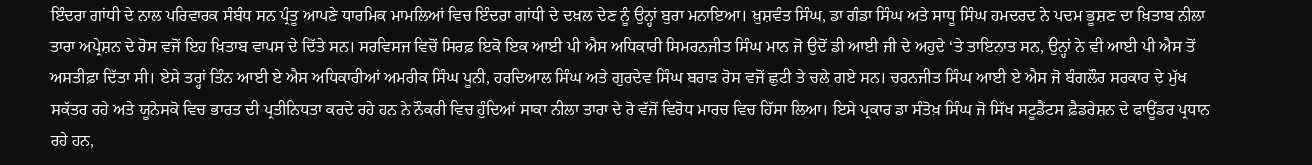ਇੰਦਰਾ ਗਾਂਧੀ ਦੇ ਨਾਲ ਪਰਿਵਾਰਕ ਸੰਬੰਧ ਸਨ ਪ੍ਰੰਤੂ ਆਪਣੇ ਧਾਰਮਿਕ ਮਾਮਲਿਆਂ ਵਿਚ ਇੰਦਰਾ ਗਾਂਧੀ ਦੇ ਦਖ਼ਲ ਦੇਣ ਨੂੰ ਉਨ੍ਹਾਂ ਬੁਰਾ ਮਨਾਇਆ। ਖ਼ੁਸ਼ਵੰਤ ਸਿੰਘ, ਡਾ ਗੰਡਾ ਸਿੰਘ ਅਤੇ ਸਾਧੂ ਸਿੰਘ ਹਮਦਰਦ ਨੇ ਪਦਮ ਭੂਸ਼ਣ ਦਾ ਖ਼ਿਤਾਬ ਨੀਲਾ ਤਾਰਾ ਅਪ੍ਰੇਸ਼ਨ ਦੇ ਰੋਸ ਵਜੋਂ ਇਹ ਖ਼ਿਤਾਬ ਵਾਪਸ ਦੇ ਦਿੱਤੇ ਸਨ। ਸਰਵਿਸਜ ਵਿਚੋਂ ਸਿਰਫ਼ ਇਕੋ ਇਕ ਆਈ ਪੀ ਐਸ ਅਧਿਕਾਰੀ ਸਿਮਰਨਜੀਤ ਸਿੰਘ ਮਾਨ ਜੋ ਉਦੋਂ ਡੀ ਆਈ ਜੀ ਦੇ ਅਹੁਦੇ ‘ਤੇ ਤਾਇਨਾਤ ਸਨ, ਉਨ੍ਹਾਂ ਨੇ ਵੀ ਆਈ ਪੀ ਐਸ ਤੋਂ ਅਸਤੀਫ਼ਾ ਦਿੱਤਾ ਸੀ। ਏਸੇ ਤਰ੍ਹਾਂ ਤਿੰਨ ਆਈ ਏ ਐਸ ਅਧਿਕਾਰੀਆਂ ਅਮਰੀਕ ਸਿੰਘ ਪੂਨੀ, ਹਰਦਿਆਲ ਸਿੰਘ ਅਤੇ ਗੁਰਦੇਵ ਸਿੰਘ ਬਰਾੜ ਰੋਸ ਵਜੋਂ ਛੁਟੀ ਤੇ ਚਲੇ ਗਏ ਸਨ। ਚਰਨਜੀਤ ਸਿੰਘ ਆਈ ਏ ਐਸ ਜੋ ਬੰਗਲੌਰ ਸਰਕਾਰ ਦੇ ਮੁੱਖ ਸਕੱਤਰ ਰਹੇ ਅਤੇ ਯੂਨੇਸਕੋ ਵਿਚ ਭਾਰਤ ਦੀ ਪ੍ਰਤੀਨਿਧਤਾ ਕਰਦੇ ਰਹੇ ਹਨ ਨੇ ਨੌਕਰੀ ਵਿਚ ਹੁੰਦਿਆਂ ਸਾਕਾ ਨੀਲਾ ਤਾਰਾ ਦੇ ਰੋ ਵੱਜੋਂ ਵਿਰੋਧ ਮਾਰਚ ਵਿਚ ਹਿੱਸਾ ਲਿਆ। ਇਸੇ ਪ੍ਰਕਾਰ ਡਾ ਸੰਤੋਖ਼ ਸਿੰਘ ਜੋ ਸਿੱਖ ਸਟੂਡੈਂਟਸ ਫ਼ੈਡਰੇਸ਼ਨ ਦੇ ਫਾਊਂਡਰ ਪ੍ਰਧਾਨ ਰਹੇ ਹਨ,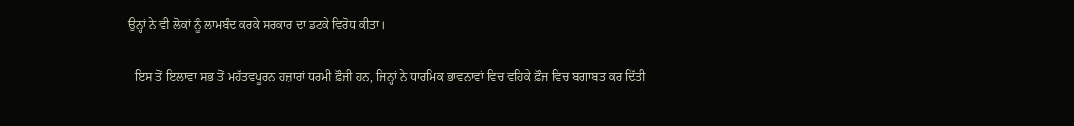ਉਨ੍ਹਾਂ ਨੇ ਵੀ ਲੋਕਾਂ ਨੂੰ ਲਾਮਬੰਦ ਕਰਕੇ ਸਰਕਾਰ ਦਾ ਡਟਕੇ ਵਿਰੋਧ ਕੀਤਾ।

  ਇਸ ਤੋਂ ਇਲਾਵਾ ਸਭ ਤੋਂ ਮਹੱਤਵਪੂਰਨ ਹਜ਼ਾਰਾਂ ਧਰਮੀ ਫ਼ੌਜੀ ਹਨ, ਜਿਨ੍ਹਾਂ ਨੇ ਧਾਰਮਿਕ ਭਾਵਨਾਵਾਂ ਵਿਚ ਵਹਿਕੇ ਫ਼ੌਜ ਵਿਚ ਬਗਾਬਤ ਕਰ ਦਿੱਤੀ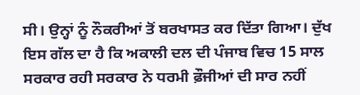ਸੀ। ਉਨ੍ਹਾਂ ਨੂੰ ਨੌਕਰੀਆਂ ਤੋਂ ਬਰਖਾਸਤ ਕਰ ਦਿੱਤਾ ਗਿਆ। ਦੁੱਖ ਇਸ ਗੱਲ ਦਾ ਹੈ ਕਿ ਅਕਾਲੀ ਦਲ ਦੀ ਪੰਜਾਬ ਵਿਚ 15 ਸਾਲ ਸਰਕਾਰ ਰਹੀ ਸਰਕਾਰ ਨੇ ਧਰਮੀ ਫ਼ੌਜੀਆਂ ਦੀ ਸਾਰ ਨਹੀਂ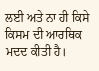ਲਈ ਅਤੇ ਨਾ ਹੀ ਕਿਸੇ ਕਿਸਮ ਦੀ ਆਰਥਿਕ ਮਦਦ ਕੀਤੀ ਹੈ।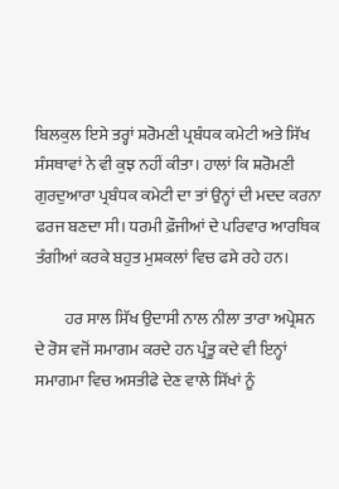ਬਿਲਕੁਲ ਇਸੇ ਤਰ੍ਹਾਂ ਸ਼ਰੋਮਣੀ ਪ੍ਰਬੰਧਕ ਕਮੇਟੀ ਅਤੇ ਸਿੱਖ ਸੰਸਥਾਵਾਂ ਨੇ ਵੀ ਕੁਝ ਨਹੀਂ ਕੀਤਾ। ਹਾਲਾਂ ਕਿ ਸ਼ਰੋਮਣੀ ਗੁਰਦੁਆਰਾ ਪ੍ਰਬੰਧਕ ਕਮੇਟੀ ਦਾ ਤਾਂ ਉਨ੍ਹਾਂ ਦੀ ਮਦਦ ਕਰਨਾ ਫਰਜ ਬਣਦਾ ਸੀ। ਧਰਮੀ ਫ਼ੌਜੀਆਂ ਦੇ ਪਰਿਵਾਰ ਆਰਥਿਕ ਤੰਗੀਆਂ ਕਰਕੇ ਬਹੁਤ ਮੁਸ਼ਕਲਾਂ ਵਿਚ ਫਸੇ ਰਹੇ ਹਨ।

         ਹਰ ਸਾਲ ਸਿੱਖ ਉਦਾਸੀ ਨਾਲ ਨੀਲਾ ਤਾਰਾ ਅਪ੍ਰੇਸ਼ਨ ਦੇ ਰੋਸ ਵਜੋਂ ਸਮਾਗਮ ਕਰਦੇ ਹਨ ਪ੍ਰੰਤੂ ਕਦੇ ਵੀ ਇਨ੍ਹਾਂ ਸਮਾਗਮਾ ਵਿਚ ਅਸਤੀਫੇ ਦੇਣ ਵਾਲੇ ਸਿੱਖਾਂ ਨੂੰ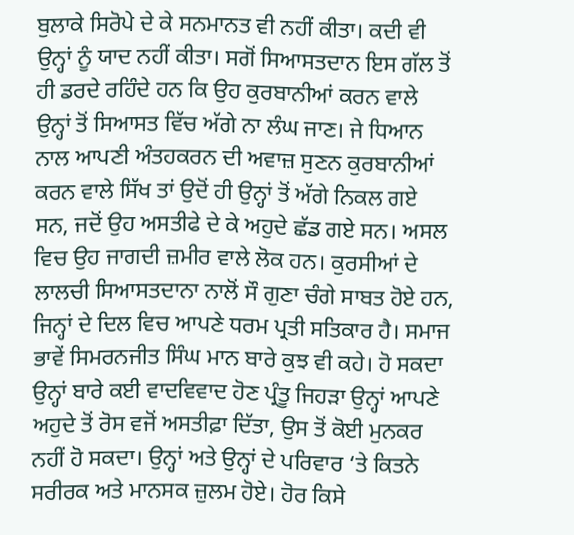ਬੁਲਾਕੇ ਸਿਰੋਪੇ ਦੇ ਕੇ ਸਨਮਾਨਤ ਵੀ ਨਹੀਂ ਕੀਤਾ। ਕਦੀ ਵੀ ਉਨ੍ਹਾਂ ਨੂੰ ਯਾਦ ਨਹੀਂ ਕੀਤਾ। ਸਗੋਂ ਸਿਆਸਤਦਾਨ ਇਸ ਗੱਲ ਤੋਂ ਹੀ ਡਰਦੇ ਰਹਿੰਦੇ ਹਨ ਕਿ ਉਹ ਕੁਰਬਾਨੀਆਂ ਕਰਨ ਵਾਲੇ ਉਨ੍ਹਾਂ ਤੋਂ ਸਿਆਸਤ ਵਿੱਚ ਅੱਗੇ ਨਾ ਲੰਘ ਜਾਣ। ਜੇ ਧਿਆਨ ਨਾਲ ਆਪਣੀ ਅੰਤਹਕਰਨ ਦੀ ਅਵਾਜ਼ ਸੁਣਨ ਕੁਰਬਾਨੀਆਂ ਕਰਨ ਵਾਲੇ ਸਿੱਖ ਤਾਂ ਉਦੋਂ ਹੀ ਉਨ੍ਹਾਂ ਤੋਂ ਅੱਗੇ ਨਿਕਲ ਗਏ ਸਨ, ਜਦੋਂ ਉਹ ਅਸਤੀਫੇ ਦੇ ਕੇ ਅਹੁਦੇ ਛੱਡ ਗਏ ਸਨ। ਅਸਲ ਵਿਚ ਉਹ ਜਾਗਦੀ ਜ਼ਮੀਰ ਵਾਲੇ ਲੋਕ ਹਨ। ਕੁਰਸੀਆਂ ਦੇ ਲਾਲਚੀ ਸਿਆਸਤਦਾਨਾ ਨਾਲੋਂ ਸੌ ਗੁਣਾ ਚੰਗੇ ਸਾਬਤ ਹੋਏ ਹਨ, ਜਿਨ੍ਹਾਂ ਦੇ ਦਿਲ ਵਿਚ ਆਪਣੇ ਧਰਮ ਪ੍ਰਤੀ ਸਤਿਕਾਰ ਹੈ। ਸਮਾਜ ਭਾਵੇਂ ਸਿਮਰਨਜੀਤ ਸਿੰਘ ਮਾਨ ਬਾਰੇ ਕੁਝ ਵੀ ਕਹੇ। ਹੋ ਸਕਦਾ ਉਨ੍ਹਾਂ ਬਾਰੇ ਕਈ ਵਾਦਵਿਵਾਦ ਹੋਣ ਪ੍ਰੰਤੂ ਜਿਹੜਾ ਉਨ੍ਹਾਂ ਆਪਣੇ ਅਹੁਦੇ ਤੋਂ ਰੋਸ ਵਜੋਂ ਅਸਤੀਫ਼ਾ ਦਿੱਤਾ, ਉਸ ਤੋਂ ਕੋਈ ਮੁਨਕਰ ਨਹੀਂ ਹੋ ਸਕਦਾ। ਉਨ੍ਹਾਂ ਅਤੇ ਉਨ੍ਹਾਂ ਦੇ ਪਰਿਵਾਰ ‘ਤੇ ਕਿਤਨੇ ਸਰੀਰਕ ਅਤੇ ਮਾਨਸਕ ਜ਼ੁਲਮ ਹੋਏ। ਹੋਰ ਕਿਸੇ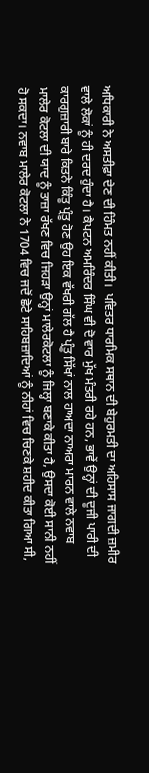ਅਧਿਕਾਰੀ ਨੇ ਅਸਤੀਫ਼ਾ ਦੇਣ ਦੀ ਹਿੰਮਤ ਨਹੀਂ ਕੀਤੀ।  ਪਵਿਤਰ ਧਾਰਮਿਕ ਸਥਾਨ ਦੀ ਬੇਹੁਰਮਤੀ ਦਾ ਅਹਿਸਾਸ ਜਾਗਦੀ ਜ਼ਮੀਰ ਵਾਲੇ ਲੋਕਾਂ ਨੂੰ ਹੀ ਦਰਦ ਹੁੰਦਾ ਹੈ। ਕੈਪਟਨ ਅਮਰਿੰਦਰ ਸਿੰਘ ਵੀ ਦੋ ਵਾਰ ਮੁੱਖ ਮੰਤਰੀ ਰਹੇ ਹਨ, ਭਾਵੇਂ ਉਨ੍ਹਾਂ ਦੀ ਦੂਜੀ ਪਾਰੀ ਦੀ ਕਾਰਗੁਜ਼ਾਰੀ ਬਾਰੇ ਕਿਤਨੇ ਕਿੰਤੂ ਪ੍ਰੰਤੂ ਹੋਣ ਉਹ ਇਕ ਵੱਖਰੀ ਗੱਲ ਹੈ ਪ੍ਰੰਤੂ ਸਿੱਖਾਂ ਨਾਲ ਹਾਅਦਾ ਨਾਅਰਾ ਮਾਰਨ ਵਾਲੇ ਨਵਾਬ ਮਾਲੇਰ ਕੋਟਲਾ ਦੀ ਯਾਦ ਨੂੰ ਤਾਜ਼ਾ ਰੱਖਣ ਵਿਚ ਜਿਹੜਾ ਉਨ੍ਹਾਂ ਮਾਲੇਰਕੋਟਲਾ ਨੂੰ ਜਿਲ੍ਹਾ ਬਣਾਕੇ ਕੀਤਾ ਹੈ, ਉਸਦਾ ਕੋਈ ਸਾਨੀ ਨਹੀਂ ਹੋ ਸਕਦਾ। ਨਵਾਬ ਮਾਲੇਰ ਕੋਟਲਾ ਨੇ 1704 ਵਿਚ ਜਦੋਂ ਛੋਟੇ ਸਾਹਿਬਜ਼ਾਦਿਆਂ ਨੂੰ ਨੀਹਾਂ ਵਿਚ ਚਿਣਕੇ ਸ਼ਹੀਦ ਕੀਤਾ ਗਿਆ ਸੀ,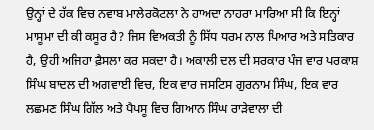ਉਨ੍ਹਾਂ ਦੇ ਹੱਕ ਵਿਚ ਨਵਾਬ ਮਾਲੇਰਕੋਟਲਾ ਨੇ ਹਾਅਦਾ ਨਾਹਰਾ ਮਾਰਿਆ ਸੀ ਕਿ ਇਨ੍ਹਾਂ ਮਾਸੂਮਾ ਦੀ ਕੀ ਕਸੂਰ ਹੈ? ਜਿਸ ਵਿਅਕਤੀ ਨੂੰ ਸਿੱਧ ਧਰਮ ਨਾਲ ਪਿਆਰ ਅਤੇ ਸਤਿਕਾਰ ਹੈ, ਉਹੀ ਅਜਿਹਾ ਫ਼ੈਸਲਾ ਕਰ ਸਕਦਾ ਹੈ। ਅਕਾਲੀ ਦਲ ਦੀ ਸਰਕਾਰ ਪੰਜ ਵਾਰ ਪਰਕਾਸ਼ ਸਿੰਘ ਬਾਦਲ ਦੀ ਅਗਵਾਈ ਵਿਚ, ਇਕ ਵਾਰ ਜਸਟਿਸ ਗੁਰਨਾਮ ਸਿੰਘ, ਇਕ ਵਾਰ ਲਛਮਣ ਸਿੰਘ ਗਿੱਲ ਅਤੇ ਪੈਪਸੂ ਵਿਚ ਗਿਆਨ ਸਿੰਘ ਰਾੜੇਵਾਲਾ ਦੀ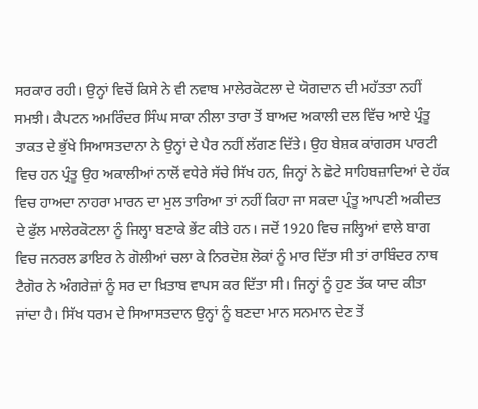ਸਰਕਾਰ ਰਹੀ। ਉਨ੍ਹਾਂ ਵਿਚੋਂ ਕਿਸੇ ਨੇ ਵੀ ਨਵਾਬ ਮਾਲੇਰਕੋਟਲਾ ਦੇ ਯੋਗਦਾਨ ਦੀ ਮਹੱਤਤਾ ਨਹੀਂ ਸਮਝੀ। ਕੈਪਟਨ ਅਮਰਿੰਦਰ ਸਿੰਘ ਸਾਕਾ ਨੀਲਾ ਤਾਰਾ ਤੋਂ ਬਾਅਦ ਅਕਾਲੀ ਦਲ ਵਿੱਚ ਆਏ ਪ੍ਰੰਤੂ ਤਾਕਤ ਦੇ ਭੁੱਖੇ ਸਿਆਸਤਦਾਨਾ ਨੇ ਉਨ੍ਹਾਂ ਦੇ ਪੈਰ ਨਹੀਂ ਲੱਗਣ ਦਿੱਤੇ। ਉਹ ਬੇਸ਼ਕ ਕਾਂਗਰਸ ਪਾਰਟੀ ਵਿਚ ਹਨ ਪ੍ਰੰਤੂ ਉਹ ਅਕਾਲੀਆਂ ਨਾਲੋਂ ਵਧੇਰੇ ਸੱਚੇ ਸਿੱਖ ਹਨ, ਜਿਨ੍ਹਾਂ ਨੇ ਛੋਟੇ ਸਾਹਿਬਜ਼ਾਦਿਆਂ ਦੇ ਹੱਕ ਵਿਚ ਹਾਅਦਾ ਨਾਹਰਾ ਮਾਰਨ ਦਾ ਮੁਲ ਤਾਰਿਆ ਤਾਂ ਨਹੀਂ ਕਿਹਾ ਜਾ ਸਕਦਾ ਪ੍ਰੰਤੂ ਆਪਣੀ ਅਕੀਦਤ ਦੇ ਫੁੱਲ ਮਾਲੇਰਕੋਟਲਾ ਨੂੰ ਜਿਲ੍ਹਾ ਬਣਾਕੇ ਭੇਂਟ ਕੀਤੇ ਹਨ। ਜਦੋਂ 1920 ਵਿਚ ਜਲ੍ਹਿਆਂ ਵਾਲੇ ਬਾਗ ਵਿਚ ਜਨਰਲ ਡਾਇਰ ਨੇ ਗੋਲੀਆਂ ਚਲਾ ਕੇ ਨਿਰਦੋਸ਼ ਲੋਕਾਂ ਨੂੰ ਮਾਰ ਦਿੱਤਾ ਸੀ ਤਾਂ ਰਾਬਿੰਦਰ ਨਾਥ ਟੈਗੋਰ ਨੇ ਅੰਗਰੇਜ਼ਾਂ ਨੂੰ ਸਰ ਦਾ ਖ਼ਿਤਾਬ ਵਾਪਸ ਕਰ ਦਿੱਤਾ ਸੀ। ਜਿਨ੍ਹਾਂ ਨੂੰ ਹੁਣ ਤੱਕ ਯਾਦ ਕੀਤਾ ਜਾਂਦਾ ਹੈ। ਸਿੱਖ ਧਰਮ ਦੇ ਸਿਆਸਤਦਾਨ ਉਨ੍ਹਾਂ ਨੂੰ ਬਣਦਾ ਮਾਨ ਸਨਮਾਨ ਦੇਣ ਤੋਂ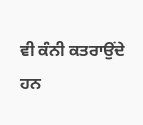ਵੀ ਕੰਨੀ ਕਤਰਾਉਂਦੇ ਹਨ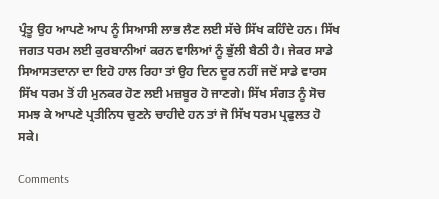ਪ੍ਰੰਤੂ ਉਹ ਆਪਣੇ ਆਪ ਨੂੰ ਸਿਆਸੀ ਲਾਭ ਲੈਣ ਲਈ ਸੱਚੇ ਸਿੱਖ ਕਹਿੰਦੇ ਹਨ। ਸਿੱਖ ਜਗਤ ਧਰਮ ਲਈ ਕੁਰਬਾਨੀਆਂ ਕਰਨ ਵਾਲਿਆਂ ਨੂੰ ਭੁੱਲੀ ਬੈਠੀ ਹੈ। ਜੇਕਰ ਸਾਡੇ ਸਿਆਸਤਦਾਨਾ ਦਾ ਇਹੋ ਹਾਲ ਰਿਹਾ ਤਾਂ ਉਹ ਦਿਨ ਦੂਰ ਨਹੀਂ ਜਦੋਂ ਸਾਡੇ ਵਾਰਸ ਸਿੱਖ ਧਰਮ ਤੋਂ ਹੀ ਮੁਨਕਰ ਹੋਣ ਲਈ ਮਜ਼ਬੂਰ ਹੋ ਜਾਣਗੇ। ਸਿੱਖ ਸੰਗਤ ਨੂੰ ਸੋਚ ਸਮਝ ਕੇ ਆਪਣੇ ਪ੍ਰਤੀਨਿਧ ਚੁਣਨੇ ਚਾਹੀਦੇ ਹਨ ਤਾਂ ਜੋ ਸਿੱਖ ਧਰਮ ਪ੍ਰਫੁਲਤ ਹੋ ਸਕੇ।

Comments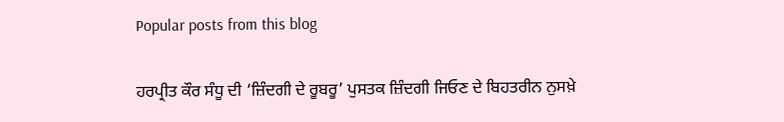Popular posts from this blog

ਹਰਪ੍ਰੀਤ ਕੌਰ ਸੰਧੂ ਦੀ ‘ਜ਼ਿੰਦਗੀ ਦੇ ਰੂਬਰੂ’ ਪੁਸਤਕ ਜ਼ਿੰਦਗੀ ਜਿਓਣ ਦੇ ਬਿਹਤਰੀਨ ਨੁਸਖ਼ੇ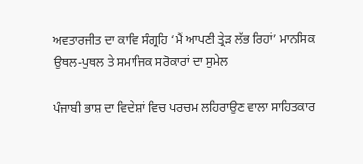ਅਵਤਾਰਜੀਤ ਦਾ ਕਾਵਿ ਸੰਗ੍ਰਹਿ ‘ਮੈਂ ਆਪਣੀ ਤ੍ਰੇੜ ਲੱਭ ਰਿਹਾਂ’ ਮਾਨਸਿਕ ਉਥਲ-ਪੁਥਲ ਤੇ ਸਮਾਜਿਕ ਸਰੋਕਾਰਾਂ ਦਾ ਸੁਮੇਲ

ਪੰਜਾਬੀ ਭਾਸ਼ ਦਾ ਵਿਦੇਸ਼ਾਂ ਵਿਚ ਪਰਚਮ ਲਹਿਰਾਉਣ ਵਾਲਾ ਸਾਹਿਤਕਾਰ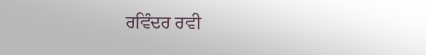ਰਵਿੰਦਰ ਰਵੀ